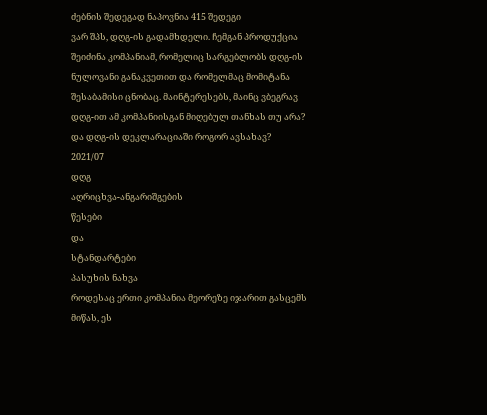ძებნის შედეგად ნაპოვნია 415 შედეგი
ვარ შპს, დღგ-ის გადამხდელი. ჩემგან პროდუქცია შეიძინა კომპანიამ, რომელიც სარგებლობს დღგ-ის ნულოვანი განაკვეთით და რომელმაც მომიტანა შესაბამისი ცნობაც. მაინტერესებს, მაინც ვბეგრავ დღგ-ით ამ კომპანიისგან მიღებულ თანხას თუ არა? და დღგ-ის დეკლარაციაში როგორ ავსახავ?
2021/07
დღგ
აღრიცხვა-ანგარიშგების
წესები
და
სტანდარტები
პასუხის ნახვა
როდესაც ერთი კომპანია მეორეზე იჯარით გასცემს მიწას, ეს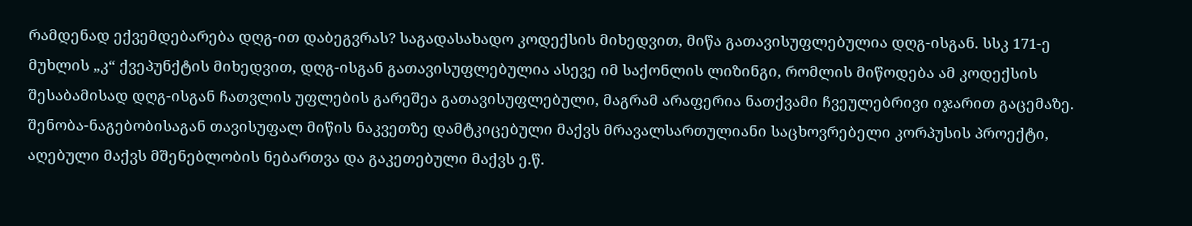რამდენად ექვემდებარება დღგ-ით დაბეგვრას? საგადასახადო კოდექსის მიხედვით, მიწა გათავისუფლებულია დღგ-ისგან. სსკ 171-ე მუხლის „კ“ ქვეპუნქტის მიხედვით, დღგ-ისგან გათავისუფლებულია ასევე იმ საქონლის ლიზინგი, რომლის მიწოდება ამ კოდექსის შესაბამისად დღგ-ისგან ჩათვლის უფლების გარეშეა გათავისუფლებული, მაგრამ არაფერია ნათქვამი ჩვეულებრივი იჯარით გაცემაზე.
შენობა-ნაგებობისაგან თავისუფალ მიწის ნაკვეთზე დამტკიცებული მაქვს მრავალსართულიანი საცხოვრებელი კორპუსის პროექტი, აღებული მაქვს მშენებლობის ნებართვა და გაკეთებული მაქვს ე.წ.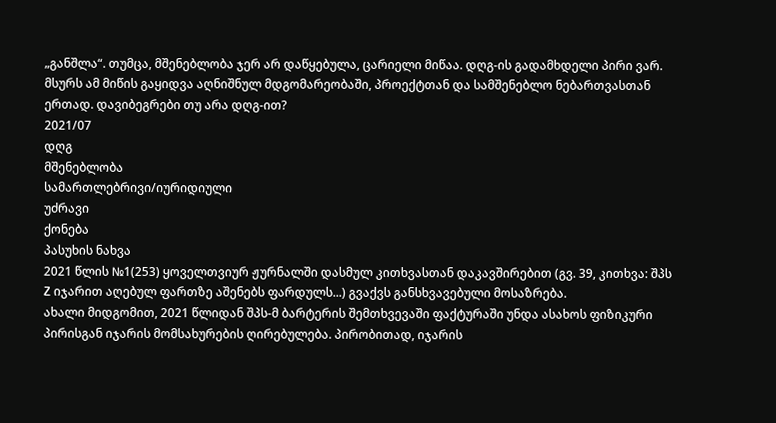„განშლა“. თუმცა, მშენებლობა ჯერ არ დაწყებულა, ცარიელი მიწაა. დღგ-ის გადამხდელი პირი ვარ. მსურს ამ მიწის გაყიდვა აღნიშნულ მდგომარეობაში, პროექტთან და სამშენებლო ნებართვასთან ერთად. დავიბეგრები თუ არა დღგ-ით?
2021/07
დღგ
მშენებლობა
სამართლებრივი/იურიდიული
უძრავი
ქონება
პასუხის ნახვა
2021 წლის №1(253) ყოველთვიურ ჟურნალში დასმულ კითხვასთან დაკავშირებით (გვ. 39, კითხვა: შპს Z იჯარით აღებულ ფართზე აშენებს ფარდულს...) გვაქვს განსხვავებული მოსაზრება.
ახალი მიდგომით, 2021 წლიდან შპს-მ ბარტერის შემთხვევაში ფაქტურაში უნდა ასახოს ფიზიკური პირისგან იჯარის მომსახურების ღირებულება. პირობითად, იჯარის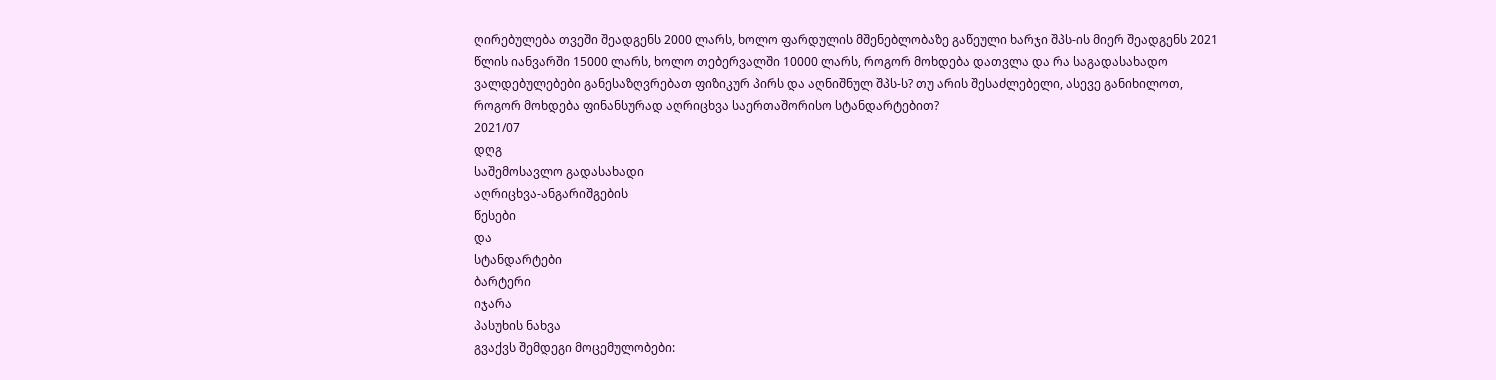ღირებულება თვეში შეადგენს 2000 ლარს, ხოლო ფარდულის მშენებლობაზე გაწეული ხარჯი შპს-ის მიერ შეადგენს 2021 წლის იანვარში 15000 ლარს, ხოლო თებერვალში 10000 ლარს, როგორ მოხდება დათვლა და რა საგადასახადო ვალდებულებები განესაზღვრებათ ფიზიკურ პირს და აღნიშნულ შპს-ს? თუ არის შესაძლებელი, ასევე განიხილოთ, როგორ მოხდება ფინანსურად აღრიცხვა საერთაშორისო სტანდარტებით?
2021/07
დღგ
საშემოსავლო გადასახადი
აღრიცხვა-ანგარიშგების
წესები
და
სტანდარტები
ბარტერი
იჯარა
პასუხის ნახვა
გვაქვს შემდეგი მოცემულობები: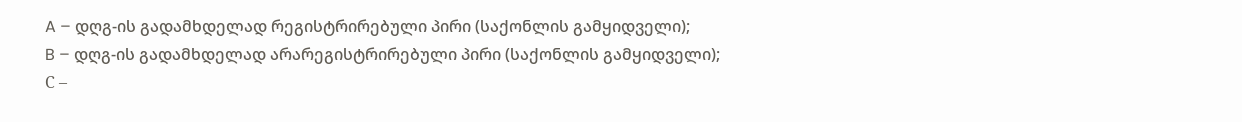A – დღგ-ის გადამხდელად რეგისტრირებული პირი (საქონლის გამყიდველი);
B – დღგ-ის გადამხდელად არარეგისტრირებული პირი (საქონლის გამყიდველი);
С –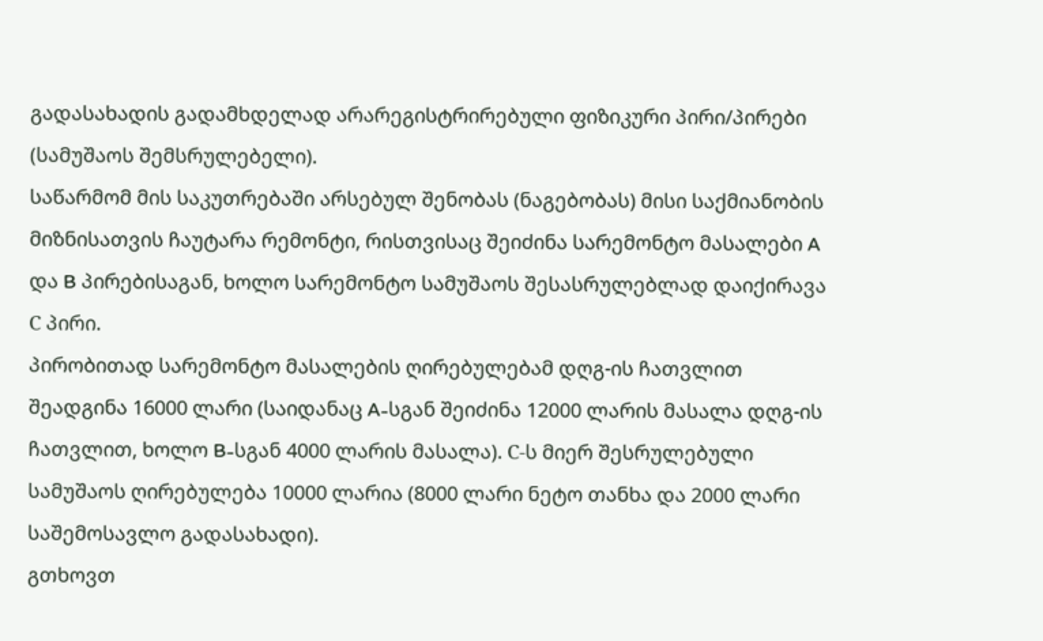გადასახადის გადამხდელად არარეგისტრირებული ფიზიკური პირი/პირები (სამუშაოს შემსრულებელი).
საწარმომ მის საკუთრებაში არსებულ შენობას (ნაგებობას) მისი საქმიანობის მიზნისათვის ჩაუტარა რემონტი, რისთვისაც შეიძინა სარემონტო მასალები A და B პირებისაგან, ხოლო სარემონტო სამუშაოს შესასრულებლად დაიქირავა С პირი.
პირობითად სარემონტო მასალების ღირებულებამ დღგ-ის ჩათვლით შეადგინა 16000 ლარი (საიდანაც A-სგან შეიძინა 12000 ლარის მასალა დღგ-ის ჩათვლით, ხოლო B-სგან 4000 ლარის მასალა). С-ს მიერ შესრულებული სამუშაოს ღირებულება 10000 ლარია (8000 ლარი ნეტო თანხა და 2000 ლარი საშემოსავლო გადასახადი).
გთხოვთ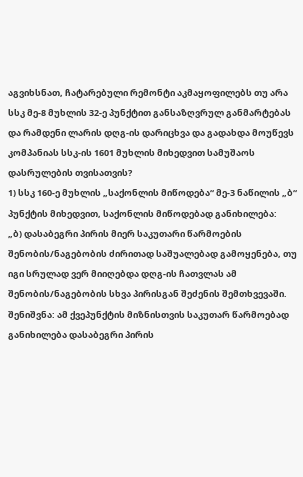აგვიხსნათ, ჩატარებული რემონტი აკმაყოფილებს თუ არა სსკ მე-8 მუხლის 32-ე პუნქტით განსაზღვრულ განმარტებას და რამდენი ლარის დღგ-ის დარიცხვა და გადახდა მოუწევს კომპანიას სსკ-ის 1601 მუხლის მიხედვით სამუშაოს დასრულების თვისათვის?
1) სსკ 160-ე მუხლის „საქონლის მიწოდება“ მე-3 ნაწილის „ბ“ პუნქტის მიხედვით, საქონლის მიწოდებად განიხილება:
„ბ) დასაბეგრი პირის მიერ საკუთარი წარმოების შენობის/ნაგებობის ძირითად საშუალებად გამოყენება, თუ იგი სრულად ვერ მიიღებდა დღგ-ის ჩათვლას ამ შენობის/ნაგებობის სხვა პირისგან შეძენის შემთხვევაში.
შენიშვნა: ამ ქვეპუნქტის მიზნისთვის საკუთარ წარმოებად განიხილება დასაბეგრი პირის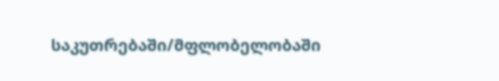საკუთრებაში/მფლობელობაში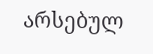არსებულ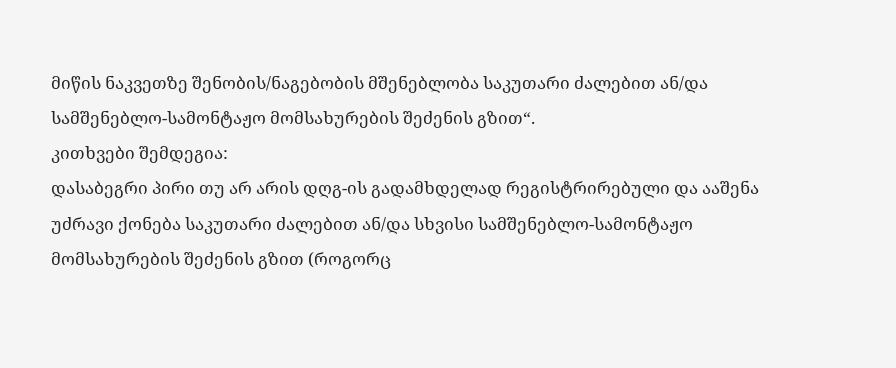მიწის ნაკვეთზე შენობის/ნაგებობის მშენებლობა საკუთარი ძალებით ან/და სამშენებლო-სამონტაჟო მომსახურების შეძენის გზით“.
კითხვები შემდეგია:
დასაბეგრი პირი თუ არ არის დღგ-ის გადამხდელად რეგისტრირებული და ააშენა უძრავი ქონება საკუთარი ძალებით ან/და სხვისი სამშენებლო-სამონტაჟო მომსახურების შეძენის გზით (როგორც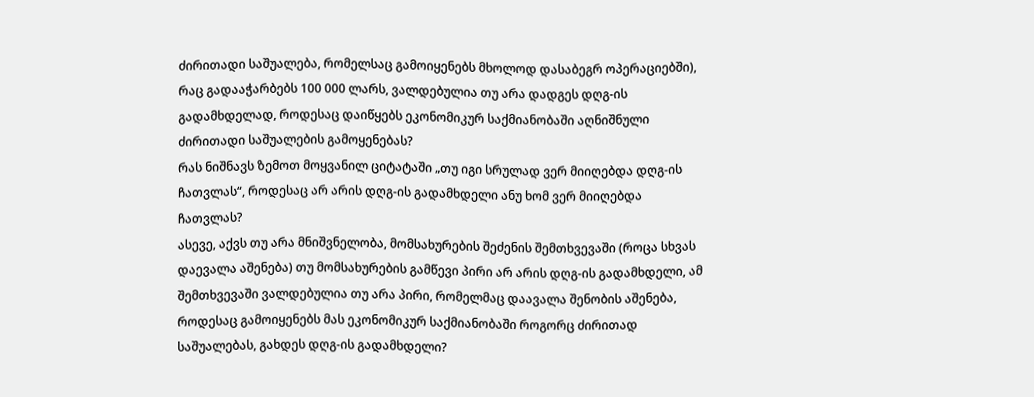ძირითადი საშუალება, რომელსაც გამოიყენებს მხოლოდ დასაბეგრ ოპერაციებში), რაც გადააჭარბებს 100 000 ლარს, ვალდებულია თუ არა დადგეს დღგ-ის გადამხდელად, როდესაც დაიწყებს ეკონომიკურ საქმიანობაში აღნიშნული ძირითადი საშუალების გამოყენებას?
რას ნიშნავს ზემოთ მოყვანილ ციტატაში „თუ იგი სრულად ვერ მიიღებდა დღგ-ის ჩათვლას“, როდესაც არ არის დღგ-ის გადამხდელი ანუ ხომ ვერ მიიღებდა ჩათვლას?
ასევე, აქვს თუ არა მნიშვნელობა, მომსახურების შეძენის შემთხვევაში (როცა სხვას დაევალა აშენება) თუ მომსახურების გამწევი პირი არ არის დღგ-ის გადამხდელი, ამ შემთხვევაში ვალდებულია თუ არა პირი, რომელმაც დაავალა შენობის აშენება, როდესაც გამოიყენებს მას ეკონომიკურ საქმიანობაში როგორც ძირითად საშუალებას, გახდეს დღგ-ის გადამხდელი?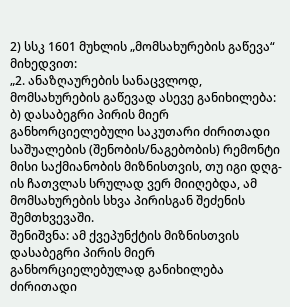2) სსკ 1601 მუხლის „მომსახურების გაწევა“ მიხედვით:
„2. ანაზღაურების სანაცვლოდ, მომსახურების გაწევად ასევე განიხილება:
ბ) დასაბეგრი პირის მიერ განხორციელებული საკუთარი ძირითადი საშუალების (შენობის/ნაგებობის) რემონტი მისი საქმიანობის მიზნისთვის, თუ იგი დღგ-ის ჩათვლას სრულად ვერ მიიღებდა, ამ მომსახურების სხვა პირისგან შეძენის შემთხვევაში.
შენიშვნა: ამ ქვეპუნქტის მიზნისთვის დასაბეგრი პირის მიერ განხორციელებულად განიხილება ძირითადი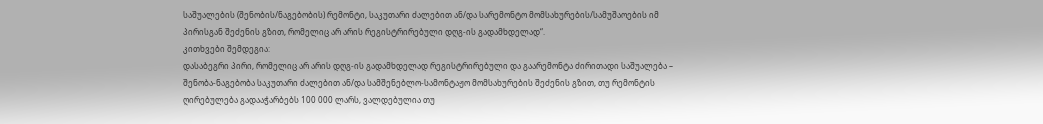საშუალების (შენობის/ნაგებობის) რემონტი, საკუთარი ძალებით ან/და სარემონტო მომსახურების/სამუშაოების იმ პირისგან შეძენის გზით, რომელიც არ არის რეგისტრირებული დღგ-ის გადამხდელად“.
კითხვები შემდეგია:
დასაბეგრი პირი, რომელიც არ არის დღგ-ის გადამხდელად რეგისტრირებული და გაარემონტა ძირითადი საშუალება – შენობა-ნაგებობა საკუთარი ძალებით ან/და სამშენებლო-სამონტაჟო მომსახურების შეძენის გზით, თუ რემონტის ღირებულება გადააჭარბებს 100 000 ლარს, ვალდებულია თუ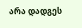არა დადგეს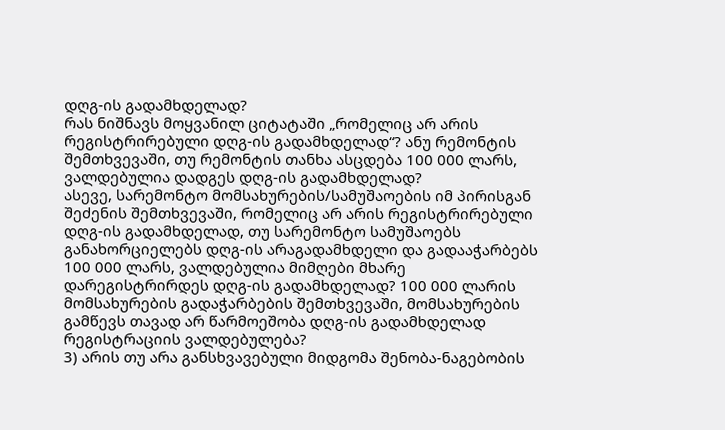დღგ-ის გადამხდელად?
რას ნიშნავს მოყვანილ ციტატაში „რომელიც არ არის რეგისტრირებული დღგ-ის გადამხდელად“? ანუ რემონტის შემთხვევაში, თუ რემონტის თანხა ასცდება 100 000 ლარს, ვალდებულია დადგეს დღგ-ის გადამხდელად?
ასევე, სარემონტო მომსახურების/სამუშაოების იმ პირისგან შეძენის შემთხვევაში, რომელიც არ არის რეგისტრირებული დღგ-ის გადამხდელად, თუ სარემონტო სამუშაოებს განახორციელებს დღგ-ის არაგადამხდელი და გადააჭარბებს 100 000 ლარს, ვალდებულია მიმღები მხარე დარეგისტრირდეს დღგ-ის გადამხდელად? 100 000 ლარის მომსახურების გადაჭარბების შემთხვევაში, მომსახურების გამწევს თავად არ წარმოეშობა დღგ-ის გადამხდელად რეგისტრაციის ვალდებულება?
3) არის თუ არა განსხვავებული მიდგომა შენობა-ნაგებობის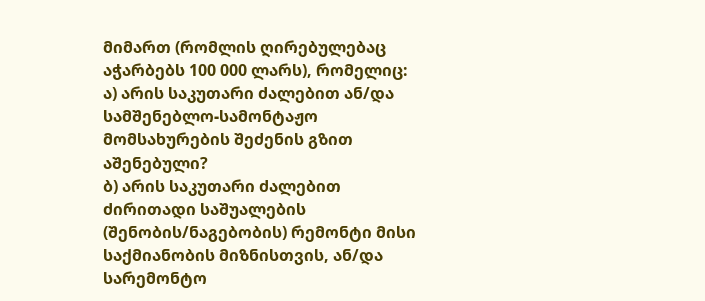მიმართ (რომლის ღირებულებაც აჭარბებს 100 000 ლარს), რომელიც:
ა) არის საკუთარი ძალებით ან/და სამშენებლო-სამონტაჟო მომსახურების შეძენის გზით აშენებული?
ბ) არის საკუთარი ძალებით ძირითადი საშუალების (შენობის/ნაგებობის) რემონტი მისი საქმიანობის მიზნისთვის, ან/და სარემონტო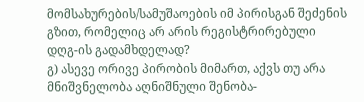მომსახურების/სამუშაოების იმ პირისგან შეძენის გზით, რომელიც არ არის რეგისტრირებული დღგ-ის გადამხდელად?
გ) ასევე ორივე პირობის მიმართ, აქვს თუ არა მნიშვნელობა აღნიშნული შენობა-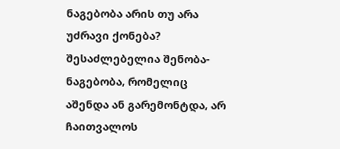ნაგებობა არის თუ არა უძრავი ქონება? შესაძლებელია შენობა-ნაგებობა, რომელიც აშენდა ან გარემონტდა, არ ჩაითვალოს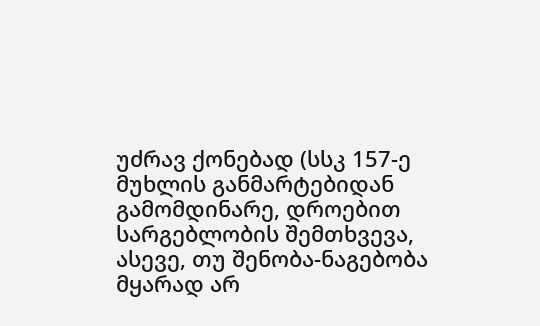უძრავ ქონებად (სსკ 157-ე მუხლის განმარტებიდან გამომდინარე, დროებით სარგებლობის შემთხვევა, ასევე, თუ შენობა-ნაგებობა მყარად არ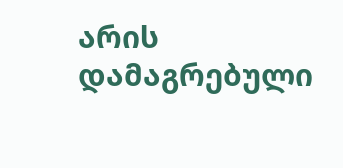არის დამაგრებული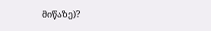მიწაზე)?